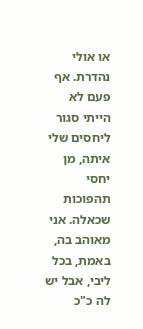או אולי נהדרת. אף פעם לא הייתי סגור ליחסים שלי איתה, מן יחסי תהפוכות שכאלה. אני מאוהב בה, באמת, בכל ליבי, אבל יש לה כ"כ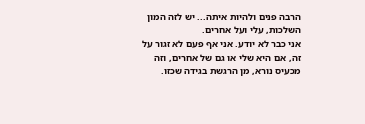הרבה פנים ולהיות איתה... יש לזה המון השלכות, עלי ועל אחרים.
אני כבר לא יודע. אני אף פעם לא זגור על זה, אם היא שלי או גם של אחרים, וזה מכעיס נורא, מן הרגשת בגידה שכזו.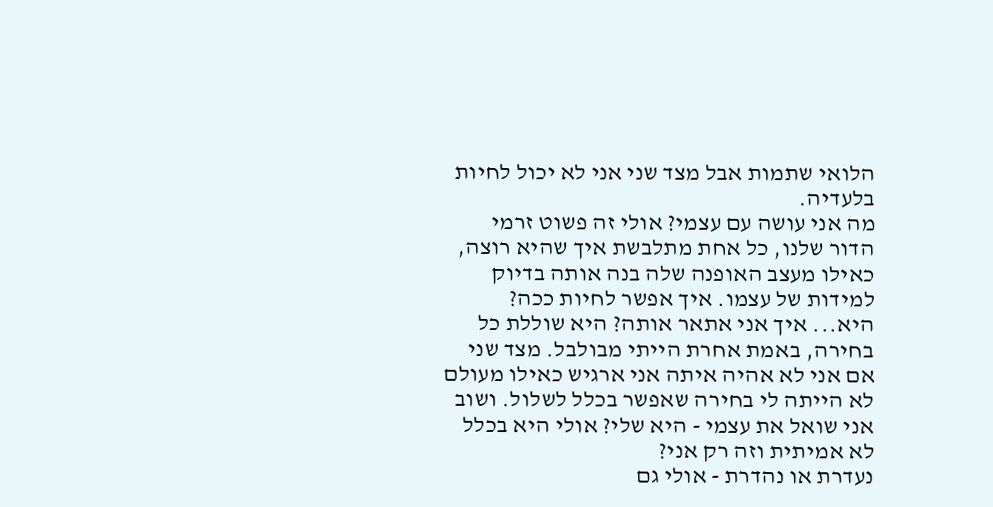הלואי שתמות אבל מצד שני אני לא יכול לחיות בלעדיה.
מה אני עושה עם עצמי? אולי זה פשוט זרמי הדור שלנו, כל אחת מתלבשת איך שהיא רוצה, כאילו מעצב האופנה שלה בנה אותה בדיוק למידות של עצמו. איך אפשר לחיות ככה?
היא... איך אני אתאר אותה? היא שוללת כל בחירה, באמת אחרת הייתי מבולבל. מצד שני אם אני לא אהיה איתה אני ארגיש כאילו מעולם לא הייתה לי בחירה שאפשר בכלל לשלול. ושוב אני שואל את עצמי - היא שלי? אולי היא בכלל לא אמיתית וזה רק אני?
נעדרת או נהדרת - אולי גם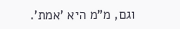וגם, מ"מ היא 'אמת'.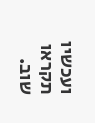ועכשיו תקראו שוב.